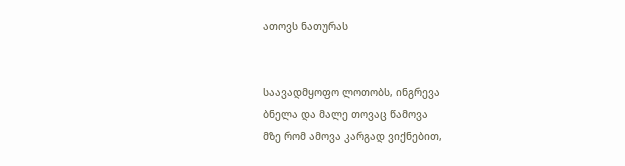ათოვს ნათურას


საავადმყოფო ლოთობს, ინგრევა
ბნელა და მალე თოვაც წამოვა
მზე რომ ამოვა კარგად ვიქნებით,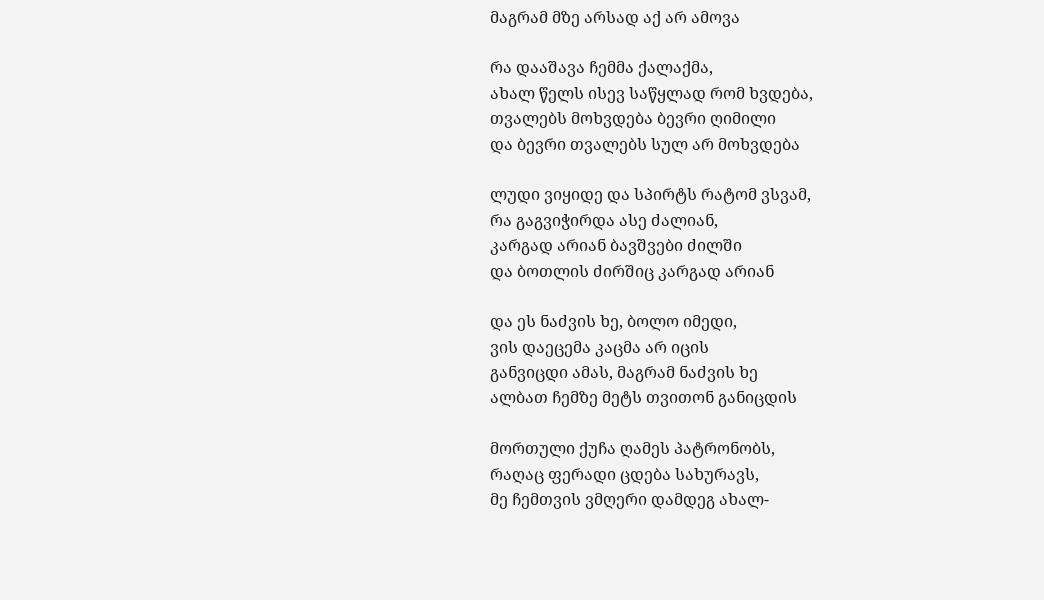მაგრამ მზე არსად აქ არ ამოვა

რა დააშავა ჩემმა ქალაქმა,
ახალ წელს ისევ საწყლად რომ ხვდება,
თვალებს მოხვდება ბევრი ღიმილი
და ბევრი თვალებს სულ არ მოხვდება

ლუდი ვიყიდე და სპირტს რატომ ვსვამ,
რა გაგვიჭირდა ასე ძალიან,
კარგად არიან ბავშვები ძილში
და ბოთლის ძირშიც კარგად არიან

და ეს ნაძვის ხე, ბოლო იმედი,
ვის დაეცემა კაცმა არ იცის
განვიცდი ამას, მაგრამ ნაძვის ხე
ალბათ ჩემზე მეტს თვითონ განიცდის

მორთული ქუჩა ღამეს პატრონობს,
რაღაც ფერადი ცდება სახურავს,
მე ჩემთვის ვმღერი დამდეგ ახალ-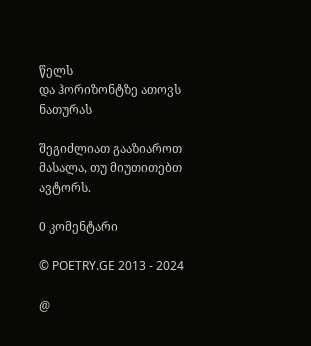წელს
და ჰორიზონტზე ათოვს ნათურას

შეგიძლიათ გააზიაროთ მასალა, თუ მიუთითებთ ავტორს.

0 კომენტარი

© POETRY.GE 2013 - 2024

@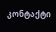კონტაქტი